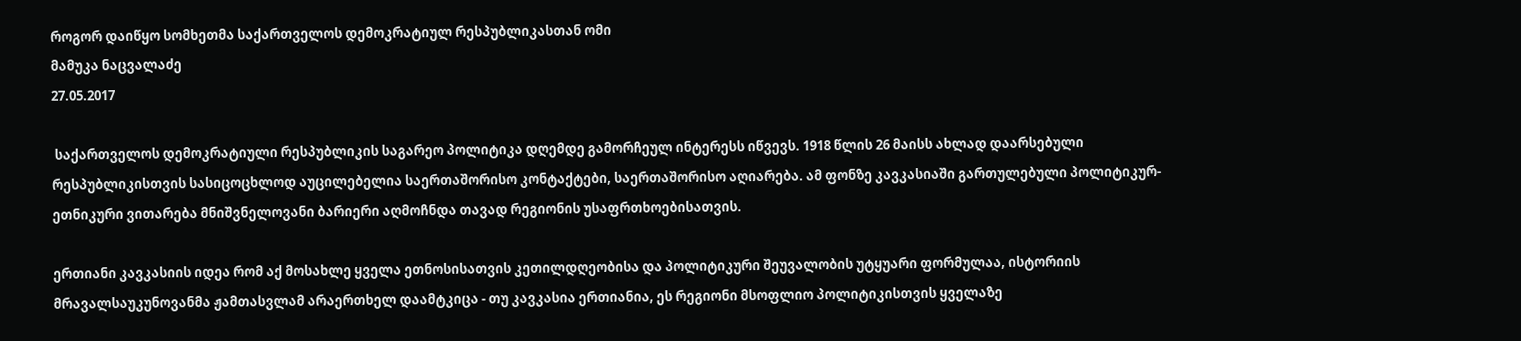როგორ დაიწყო სომხეთმა საქართველოს დემოკრატიულ რესპუბლიკასთან ომი
მამუკა ნაცვალაძე
27.05.2017

 საქართველოს დემოკრატიული რესპუბლიკის საგარეო პოლიტიკა დღემდე გამორჩეულ ინტერესს იწვევს. 1918 წლის 26 მაისს ახლად დაარსებული რესპუბლიკისთვის სასიცოცხლოდ აუცილებელია საერთაშორისო კონტაქტები, საერთაშორისო აღიარება. ამ ფონზე კავკასიაში გართულებული პოლიტიკურ-ეთნიკური ვითარება მნიშვნელოვანი ბარიერი აღმოჩნდა თავად რეგიონის უსაფრთხოებისათვის.

ერთიანი კავკასიის იდეა რომ აქ მოსახლე ყველა ეთნოსისათვის კეთილდღეობისა და პოლიტიკური შეუვალობის უტყუარი ფორმულაა, ისტორიის მრავალსაუკუნოვანმა ჟამთასვლამ არაერთხელ დაამტკიცა - თუ კავკასია ერთიანია, ეს რეგიონი მსოფლიო პოლიტიკისთვის ყველაზე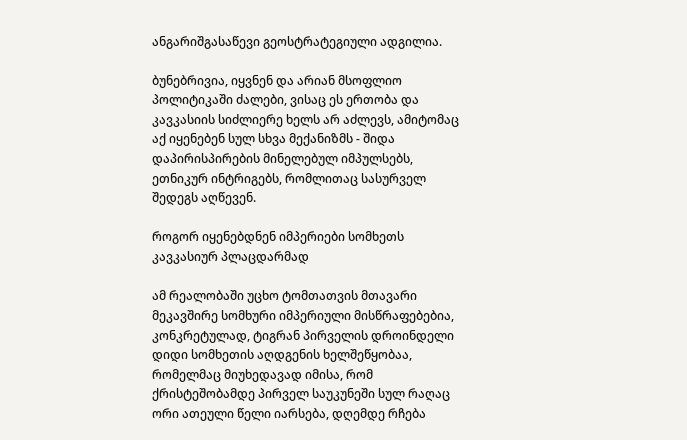ანგარიშგასაწევი გეოსტრატეგიული ადგილია.

ბუნებრივია, იყვნენ და არიან მსოფლიო პოლიტიკაში ძალები, ვისაც ეს ერთობა და კავკასიის სიძლიერე ხელს არ აძლევს, ამიტომაც აქ იყენებენ სულ სხვა მექანიზმს - შიდა დაპირისპირების მინელებულ იმპულსებს, ეთნიკურ ინტრიგებს, რომლითაც სასურველ შედეგს აღწევენ.

როგორ იყენებდნენ იმპერიები სომხეთს კავკასიურ პლაცდარმად

ამ რეალობაში უცხო ტომთათვის მთავარი მეკავშირე სომხური იმპერიული მისწრაფებებია, კონკრეტულად, ტიგრან პირველის დროინდელი დიდი სომხეთის აღდგენის ხელშეწყობაა, რომელმაც მიუხედავად იმისა, რომ ქრისტეშობამდე პირველ საუკუნეში სულ რაღაც ორი ათეული წელი იარსება, დღემდე რჩება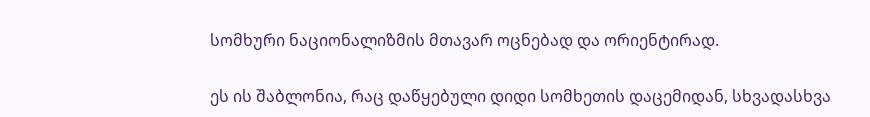სომხური ნაციონალიზმის მთავარ ოცნებად და ორიენტირად.

ეს ის შაბლონია, რაც დაწყებული დიდი სომხეთის დაცემიდან, სხვადასხვა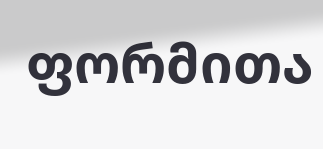ფორმითა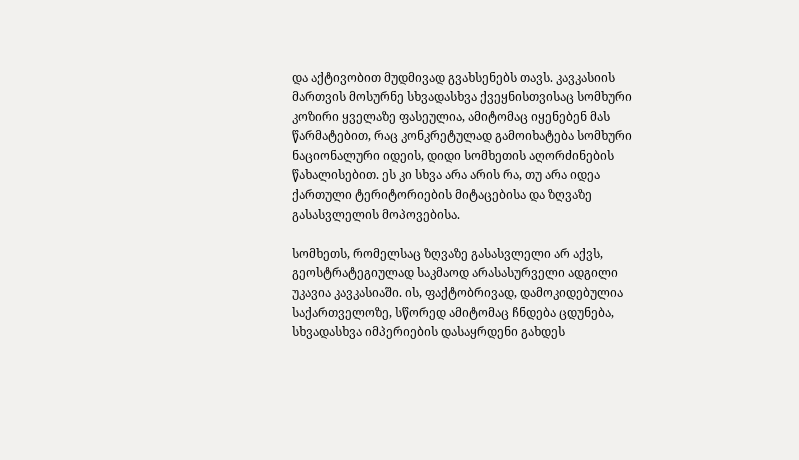და აქტივობით მუდმივად გვახსენებს თავს. კავკასიის მართვის მოსურნე სხვადასხვა ქვეყნისთვისაც სომხური კოზირი ყველაზე ფასეულია, ამიტომაც იყენებენ მას წარმატებით, რაც კონკრეტულად გამოიხატება სომხური ნაციონალური იდეის, დიდი სომხეთის აღორძინების წახალისებით. ეს კი სხვა არა არის რა, თუ არა იდეა ქართული ტერიტორიების მიტაცებისა და ზღვაზე გასასვლელის მოპოვებისა.

სომხეთს, რომელსაც ზღვაზე გასასვლელი არ აქვს, გეოსტრატეგიულად საკმაოდ არასასურველი ადგილი უკავია კავკასიაში. ის, ფაქტობრივად, დამოკიდებულია საქართველოზე, სწორედ ამიტომაც ჩნდება ცდუნება, სხვადასხვა იმპერიების დასაყრდენი გახდეს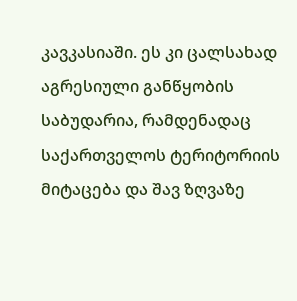კავკასიაში. ეს კი ცალსახად აგრესიული განწყობის საბუდარია, რამდენადაც საქართველოს ტერიტორიის მიტაცება და შავ ზღვაზე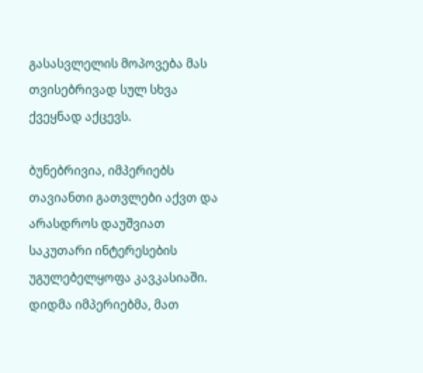გასასვლელის მოპოვება მას თვისებრივად სულ სხვა ქვეყნად აქცევს.

ბუნებრივია, იმპერიებს თავიანთი გათვლები აქვთ და არასდროს დაუშვიათ საკუთარი ინტერესების უგულებელყოფა კავკასიაში. დიდმა იმპერიებმა, მათ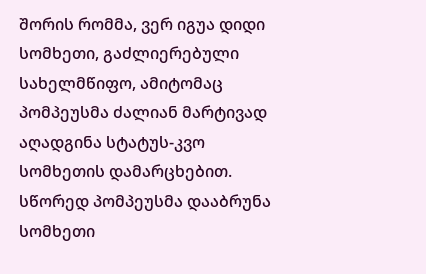შორის რომმა, ვერ იგუა დიდი სომხეთი, გაძლიერებული სახელმწიფო, ამიტომაც პომპეუსმა ძალიან მარტივად აღადგინა სტატუს-კვო სომხეთის დამარცხებით. სწორედ პომპეუსმა დააბრუნა სომხეთი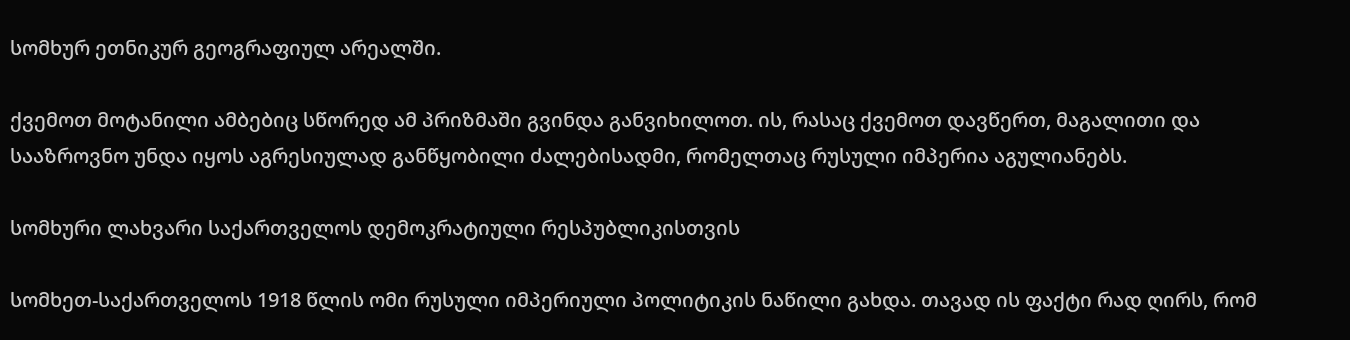სომხურ ეთნიკურ გეოგრაფიულ არეალში.

ქვემოთ მოტანილი ამბებიც სწორედ ამ პრიზმაში გვინდა განვიხილოთ. ის, რასაც ქვემოთ დავწერთ, მაგალითი და სააზროვნო უნდა იყოს აგრესიულად განწყობილი ძალებისადმი, რომელთაც რუსული იმპერია აგულიანებს.

სომხური ლახვარი საქართველოს დემოკრატიული რესპუბლიკისთვის

სომხეთ-საქართველოს 1918 წლის ომი რუსული იმპერიული პოლიტიკის ნაწილი გახდა. თავად ის ფაქტი რად ღირს, რომ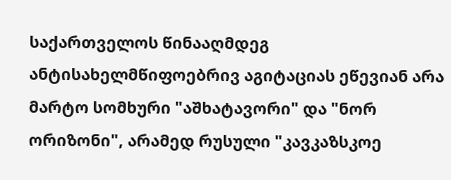საქართველოს წინააღმდეგ ანტისახელმწიფოებრივ აგიტაციას ეწევიან არა მარტო სომხური "აშხატავორი" და "ნორ ორიზონი", არამედ რუსული "კავკაზსკოე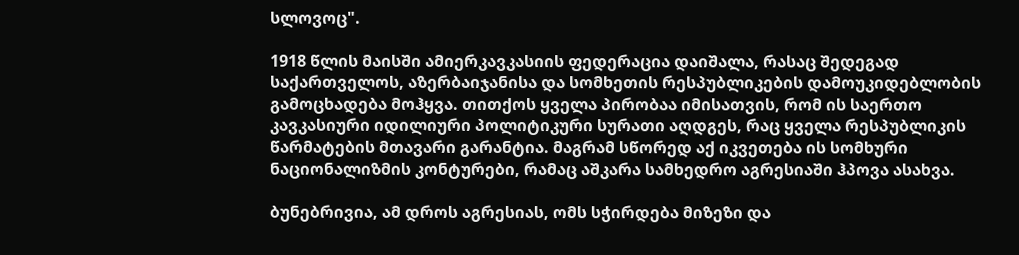სლოვოც".

1918 წლის მაისში ამიერკავკასიის ფედერაცია დაიშალა, რასაც შედეგად საქართველოს, აზერბაიჯანისა და სომხეთის რესპუბლიკების დამოუკიდებლობის გამოცხადება მოჰყვა. თითქოს ყველა პირობაა იმისათვის, რომ ის საერთო კავკასიური იდილიური პოლიტიკური სურათი აღდგეს, რაც ყველა რესპუბლიკის წარმატების მთავარი გარანტია. მაგრამ სწორედ აქ იკვეთება ის სომხური ნაციონალიზმის კონტურები, რამაც აშკარა სამხედრო აგრესიაში ჰპოვა ასახვა.

ბუნებრივია, ამ დროს აგრესიას, ომს სჭირდება მიზეზი და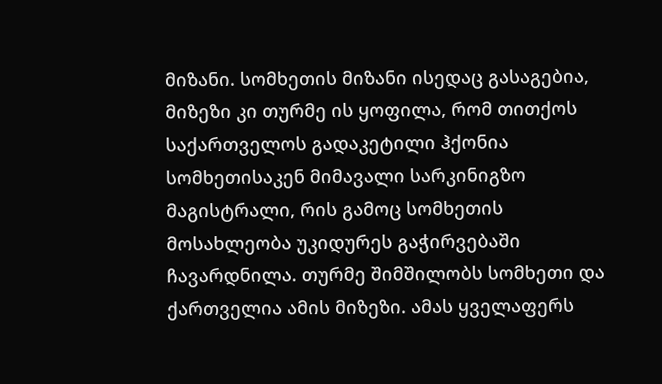მიზანი. სომხეთის მიზანი ისედაც გასაგებია, მიზეზი კი თურმე ის ყოფილა, რომ თითქოს საქართველოს გადაკეტილი ჰქონია სომხეთისაკენ მიმავალი სარკინიგზო მაგისტრალი, რის გამოც სომხეთის მოსახლეობა უკიდურეს გაჭირვებაში ჩავარდნილა. თურმე შიმშილობს სომხეთი და ქართველია ამის მიზეზი. ამას ყველაფერს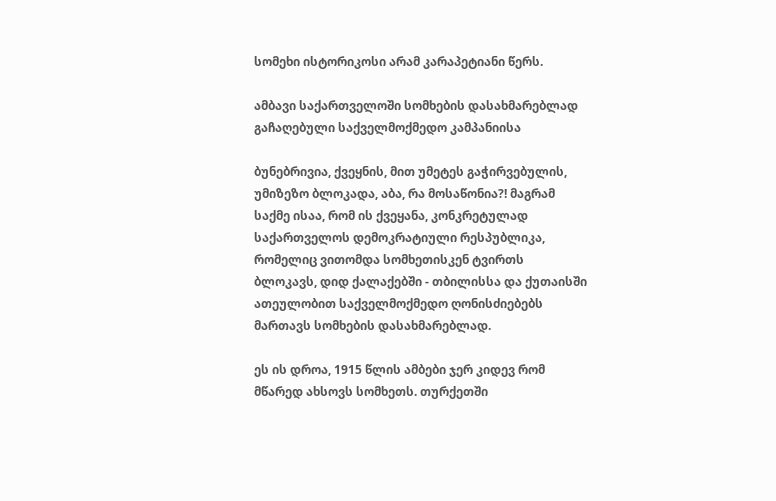სომეხი ისტორიკოსი არამ კარაპეტიანი წერს.

ამბავი საქართველოში სომხების დასახმარებლად გაჩაღებული საქველმოქმედო კამპანიისა

ბუნებრივია, ქვეყნის, მით უმეტეს გაჭირვებულის, უმიზეზო ბლოკადა, აბა, რა მოსაწონია?! მაგრამ საქმე ისაა, რომ ის ქვეყანა, კონკრეტულად საქართველოს დემოკრატიული რესპუბლიკა, რომელიც ვითომდა სომხეთისკენ ტვირთს ბლოკავს, დიდ ქალაქებში - თბილისსა და ქუთაისში ათეულობით საქველმოქმედო ღონისძიებებს მართავს სომხების დასახმარებლად.

ეს ის დროა, 1915 წლის ამბები ჯერ კიდევ რომ მწარედ ახსოვს სომხეთს. თურქეთში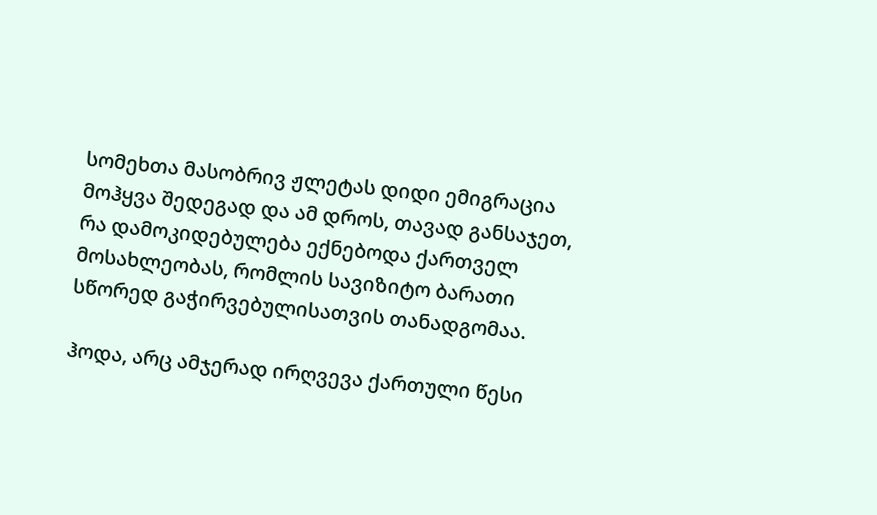სომეხთა მასობრივ ჟლეტას დიდი ემიგრაცია მოჰყვა შედეგად და ამ დროს, თავად განსაჯეთ, რა დამოკიდებულება ექნებოდა ქართველ მოსახლეობას, რომლის სავიზიტო ბარათი სწორედ გაჭირვებულისათვის თანადგომაა.

ჰოდა, არც ამჯერად ირღვევა ქართული წესი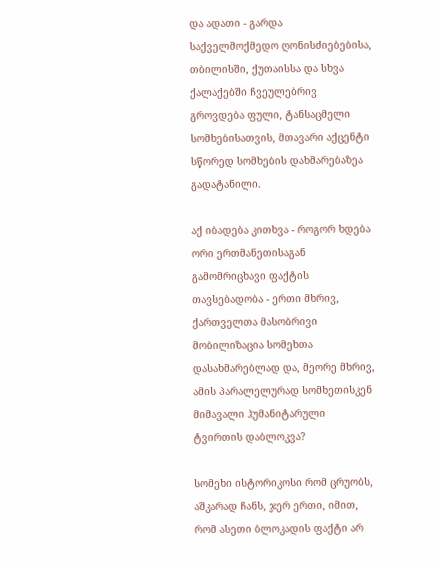და ადათი - გარდა საქველმოქმედო ღონისძიებებისა, თბილისში, ქუთაისსა და სხვა ქალაქებში ჩვეულებრივ გროვდება ფული, ტანსაცმელი სომხებისათვის, მთავარი აქცენტი სწორედ სომხების დახმარებაზეა გადატანილი.

აქ იბადება კითხვა - როგორ ხდება ორი ერთმანეთისაგან გამომრიცხავი ფაქტის თავსებადობა - ერთი მხრივ, ქართველთა მასობრივი მობილიზაცია სომეხთა დასახმარებლად და, მეორე მხრივ, ამის პარალელურად სომხეთისკენ მიმავალი ჰუმანიტარული ტვირთის დაბლოკვა?

სომეხი ისტორიკოსი რომ ცრუობს, აშკარად ჩანს, ჯერ ერთი, იმით, რომ ასეთი ბლოკადის ფაქტი არ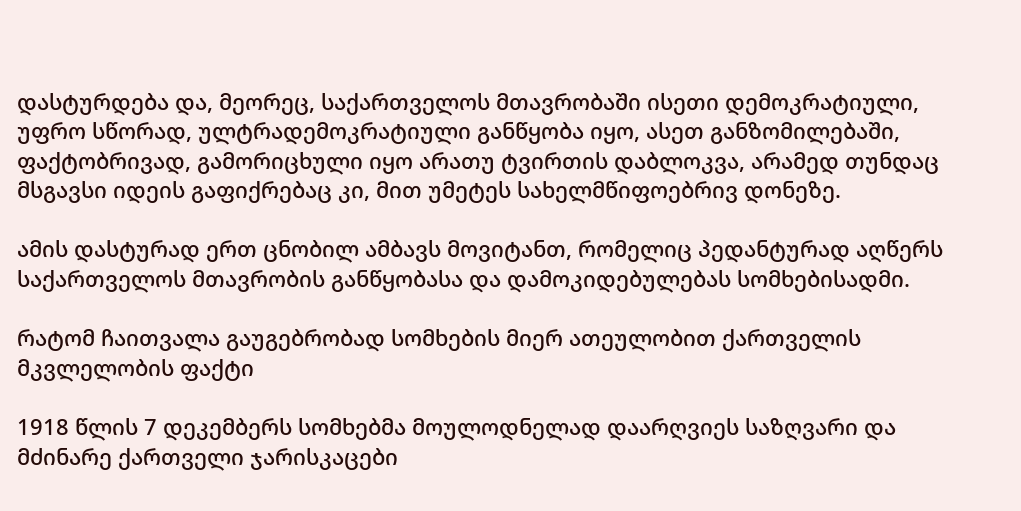დასტურდება და, მეორეც, საქართველოს მთავრობაში ისეთი დემოკრატიული, უფრო სწორად, ულტრადემოკრატიული განწყობა იყო, ასეთ განზომილებაში, ფაქტობრივად, გამორიცხული იყო არათუ ტვირთის დაბლოკვა, არამედ თუნდაც მსგავსი იდეის გაფიქრებაც კი, მით უმეტეს სახელმწიფოებრივ დონეზე.

ამის დასტურად ერთ ცნობილ ამბავს მოვიტანთ, რომელიც პედანტურად აღწერს საქართველოს მთავრობის განწყობასა და დამოკიდებულებას სომხებისადმი.

რატომ ჩაითვალა გაუგებრობად სომხების მიერ ათეულობით ქართველის მკვლელობის ფაქტი

1918 წლის 7 დეკემბერს სომხებმა მოულოდნელად დაარღვიეს საზღვარი და მძინარე ქართველი ჯარისკაცები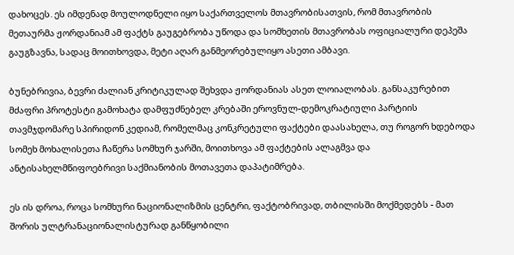დახოცეს. ეს იმდენად მოულოდნელი იყო საქართველოს მთავრობისათვის, რომ მთავრობის მეთაურმა ჟორდანიამ ამ ფაქტს გაუგებრობა უწოდა და სომხეთის მთავრობას ოფიციალური დეპეშა გაუგზავნა, სადაც მოითხოვდა, მეტი აღარ განმეორებულიყო ასეთი ამბავი.

ბუნებრივია, ბევრი ძალიან კრიტიკულად შეხვდა ჟორდანიას ასეთ ლოიალობას. განსაკურებით მძაფრი პროტესტი გამოხატა დამფუძნებელ კრებაში ეროვნულ-დემოკრატიული პარტიის თავმჯდომარე სპირიდონ კედიამ, რომელმაც კონკრეტული ფაქტები დაასახელა, თუ როგორ ხდებოდა სომეხ მოხალისეთა ჩაწერა სომხურ ჯარში, მოითხოვა ამ ფაქტების ალაგმვა და ანტისახელმწიფოებრივი საქმიანობის მოთავეთა დაპატიმრება.

ეს ის დროა, როცა სომხური ნაციონალიზმის ცენტრი, ფაქტობრივად, თბილისში მოქმედებს - მათ შორის ულტრანაციონალისტურად განწყობილი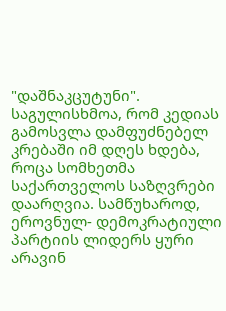"დაშნაკცუტუნი". საგულისხმოა, რომ კედიას გამოსვლა დამფუძნებელ კრებაში იმ დღეს ხდება, როცა სომხეთმა საქართველოს საზღვრები დაარღვია. სამწუხაროდ, ეროვნულ- დემოკრატიული პარტიის ლიდერს ყური არავინ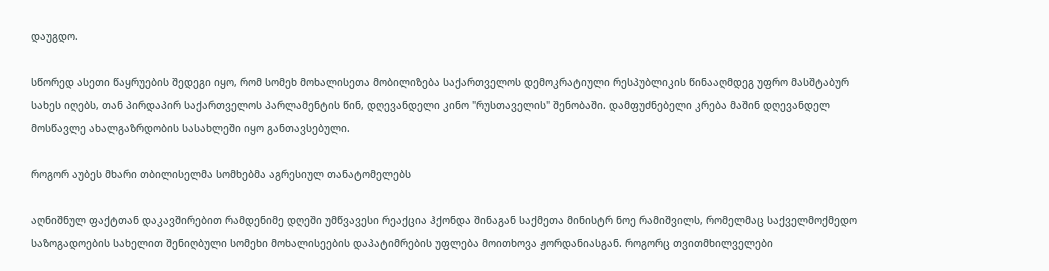დაუგდო.

სწორედ ასეთი წაყრუების შედეგი იყო, რომ სომეხ მოხალისეთა მობილიზება საქართველოს დემოკრატიული რესპუბლიკის წინააღმდეგ უფრო მასშტაბურ სახეს იღებს, თან პირდაპირ საქართველოს პარლამენტის წინ, დღევანდელი კინო "რუსთაველის" შენობაში. დამფუძნებელი კრება მაშინ დღევანდელ მოსწავლე ახალგაზრდობის სასახლეში იყო განთავსებული.

როგორ აუბეს მხარი თბილისელმა სომხებმა აგრესიულ თანატომელებს

აღნიშნულ ფაქტთან დაკავშირებით რამდენიმე დღეში უმწვავესი რეაქცია ჰქონდა შინაგან საქმეთა მინისტრ ნოე რამიშვილს, რომელმაც საქველმოქმედო საზოგადოების სახელით შენიღბული სომეხი მოხალისეების დაპატიმრების უფლება მოითხოვა ჟორდანიასგან. როგორც თვითმხილველები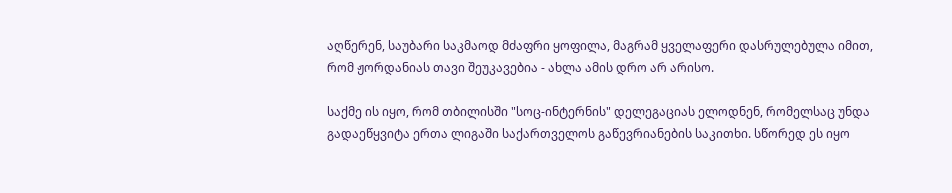აღწერენ, საუბარი საკმაოდ მძაფრი ყოფილა, მაგრამ ყველაფერი დასრულებულა იმით, რომ ჟორდანიას თავი შეუკავებია - ახლა ამის დრო არ არისო.

საქმე ის იყო, რომ თბილისში "სოც-ინტერნის" დელეგაციას ელოდნენ, რომელსაც უნდა გადაეწყვიტა ერთა ლიგაში საქართველოს გაწევრიანების საკითხი. სწორედ ეს იყო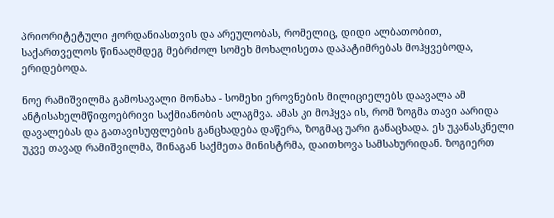პრიორიტეტული ჟორდანიასთვის და არეულობას, რომელიც, დიდი ალბათობით, საქართველოს წინააღმდეგ მებრძოლ სომეხ მოხალისეთა დაპატიმრებას მოჰყვებოდა, ერიდებოდა.

ნოე რამიშვილმა გამოსავალი მონახა - სომეხი ეროვნების მილიციელებს დაავალა ამ ანტისახელმწიფოებრივი საქმიანობის ალაგმვა. ამას კი მოჰყვა ის, რომ ზოგმა თავი აარიდა დავალებას და გათავისუფლების განცხადება დაწერა, ზოგმაც უარი განაცხადა. ეს უკანასკნელი უკვე თავად რამიშვილმა, შინაგან საქმეთა მინისტრმა, დაითხოვა სამსახურიდან. ზოგიერთ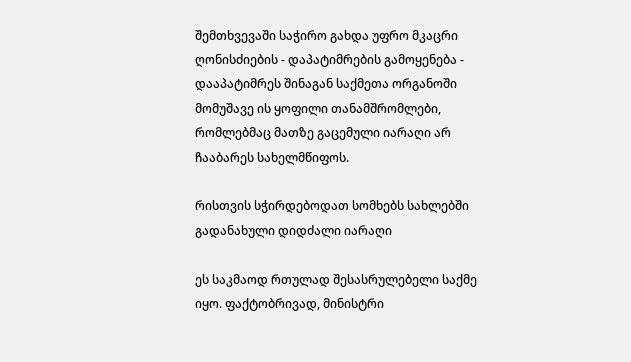შემთხვევაში საჭირო გახდა უფრო მკაცრი ღონისძიების - დაპატიმრების გამოყენება - დააპატიმრეს შინაგან საქმეთა ორგანოში მომუშავე ის ყოფილი თანამშრომლები, რომლებმაც მათზე გაცემული იარაღი არ ჩააბარეს სახელმწიფოს.

რისთვის სჭირდებოდათ სომხებს სახლებში გადანახული დიდძალი იარაღი

ეს საკმაოდ რთულად შესასრულებელი საქმე იყო. ფაქტობრივად, მინისტრი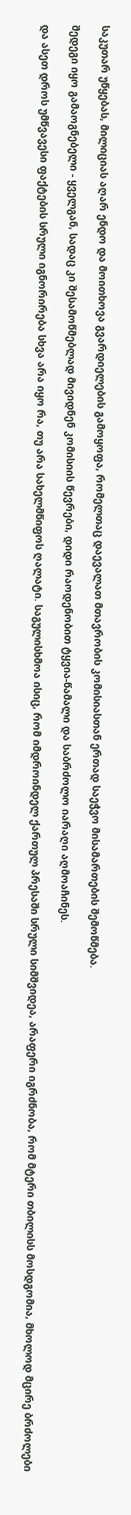საკუთარ უწყებას, მილიციას აღარ ენდო და მოითხოვა გვარდიელების გამოყოფა, რომელთაც დაევალათ მთავრობის კომისიასთან ერთად საეჭვო მისამართების შემოწმება.

შედეგი იყო გამაოგნებელი - ყველგან, სადაც კი შესამოწმებლად მივიდნენ კომისიის წევრები, დიდი რაოდენობით ტყვია-წამალი და საბრძოლო იარაღი აღმოაჩინეს.

და ასეთ დროს უმწვავესი ფაქტების სრული იგნორირება სხვა არა იყო რა, თუ არა სახელმწიფოს ღალატი. საგულისხმოა ისიც, რომ იმდროინდელ ქართულ პრესაში სრული სიმშვიდეა, არაფერი იგრძნობა, რომ მტერი თბილისს მოსდგომია, მხოლოდ მცირე ბრძოლები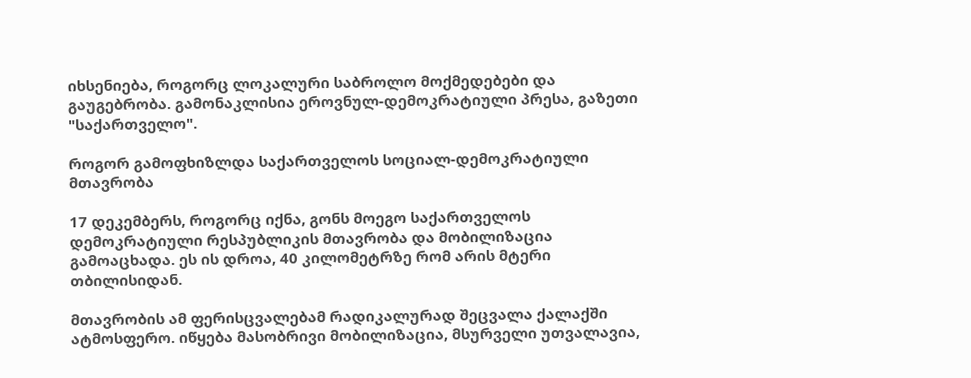იხსენიება, როგორც ლოკალური საბროლო მოქმედებები და გაუგებრობა. გამონაკლისია ეროვნულ-დემოკრატიული პრესა, გაზეთი "საქართველო".

როგორ გამოფხიზლდა საქართველოს სოციალ-დემოკრატიული მთავრობა

17 დეკემბერს, როგორც იქნა, გონს მოეგო საქართველოს დემოკრატიული რესპუბლიკის მთავრობა და მობილიზაცია გამოაცხადა. ეს ის დროა, 40 კილომეტრზე რომ არის მტერი თბილისიდან.

მთავრობის ამ ფერისცვალებამ რადიკალურად შეცვალა ქალაქში ატმოსფერო. იწყება მასობრივი მობილიზაცია, მსურველი უთვალავია,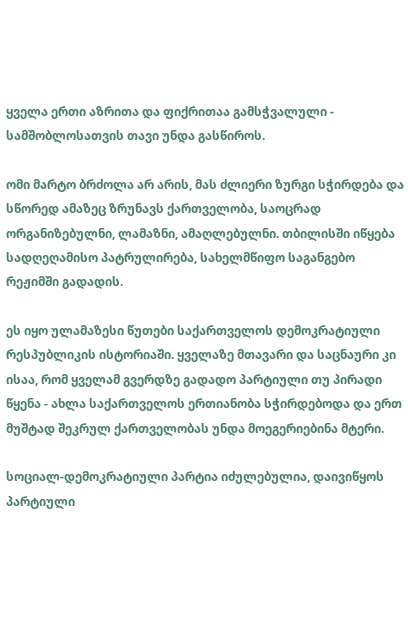ყველა ერთი აზრითა და ფიქრითაა გამსჭვალული - სამშობლოსათვის თავი უნდა გასწიროს.

ომი მარტო ბრძოლა არ არის, მას ძლიერი ზურგი სჭირდება და სწორედ ამაზეც ზრუნავს ქართველობა, საოცრად ორგანიზებულნი, ლამაზნი, ამაღლებულნი. თბილისში იწყება სადღეღამისო პატრულირება, სახელმწიფო საგანგებო რეჟიმში გადადის.

ეს იყო ულამაზესი წუთები საქართველოს დემოკრატიული რესპუბლიკის ისტორიაში. ყველაზე მთავარი და საცნაური კი ისაა, რომ ყველამ გვერდზე გადადო პარტიული თუ პირადი წყენა - ახლა საქართველოს ერთიანობა სჭირდებოდა და ერთ მუშტად შეკრულ ქართველობას უნდა მოეგერიებინა მტერი.

სოციალ-დემოკრატიული პარტია იძულებულია, დაივიწყოს პარტიული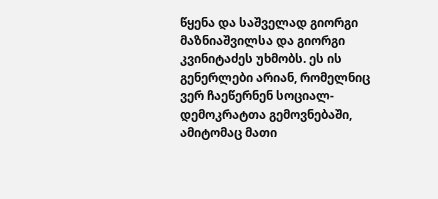წყენა და საშველად გიორგი მაზნიაშვილსა და გიორგი კვინიტაძეს უხმობს. ეს ის გენერლები არიან, რომელნიც ვერ ჩაეწერნენ სოციალ-დემოკრატთა გემოვნებაში, ამიტომაც მათი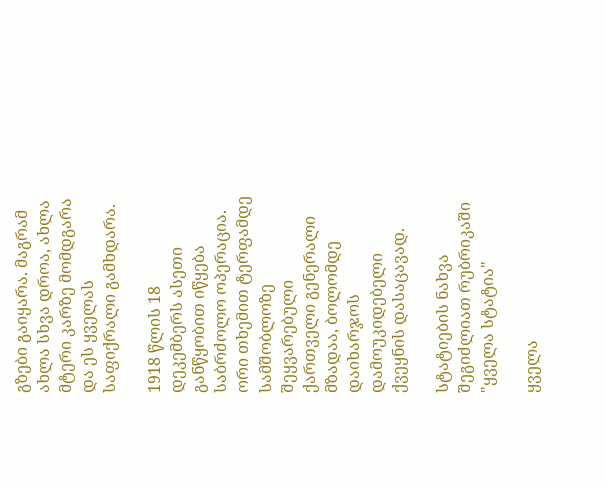გზები გაიყარა. მაგრამ ახლა სხვა დროა, ახლა მტერი კარზე მომდგარა და ეს ყველას საფიქრალი გამხდარა.

1918 წლის 18 დეკემბერს ასეთი განწყობით იწყება საბრძოლო ოპერაცია. ორი თხემით ტერფამდე სამშობლოზე შეყვარებული ქართველი გენერალი მზადაა, ბოლომდე დაიხარჯოს დამოუკიდებელი ქვეყნის დასაცავად.

სტატიების ნახვა შეგიძლიათ რუბრიკაში "ყველა სტატია"

ყველა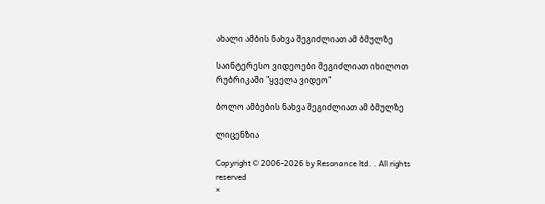ახალი ამბის ნახვა შეგიძლიათ ამ ბმულზე

საინტერესო ვიდეოები შეგიძლიათ იხილოთ რუბრიკაში "ყველა ვიდეო"

ბოლო ამბების ნახვა შეგიძლიათ ამ ბმულზე

ლიცენზია

Copyright © 2006-2026 by Resonance ltd. . All rights reserved
×